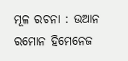ମୂଳ ରଚନା : ଉଆନ ରମୋନ ହିମେନେଜ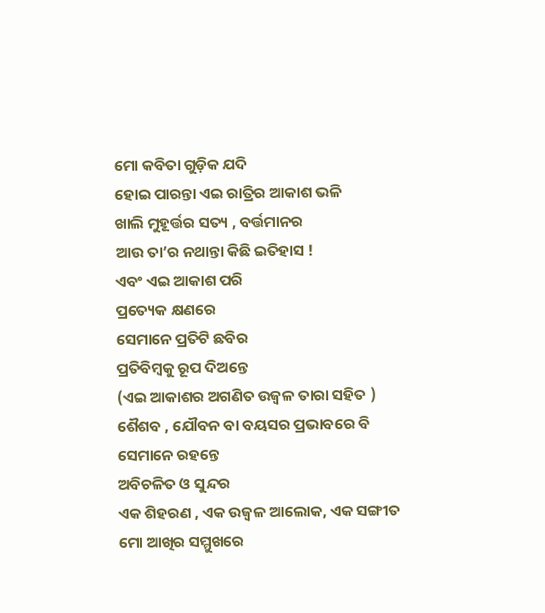ମୋ କବିତା ଗୁଡ଼ିକ ଯଦି
ହୋଇ ପାରନ୍ତା ଏଇ ରାତ୍ରିର ଆକାଶ ଭଳି
ଖାଲି ମୁହୂର୍ତ୍ତର ସତ୍ୟ , ବର୍ତ୍ତମାନର
ଆଉ ତା’ର ନଥାନ୍ତା କିଛି ଇତିହାସ !
ଏବଂ ଏଇ ଆକାଶ ପରି
ପ୍ରତ୍ୟେକ କ୍ଷଣରେ
ସେମାନେ ପ୍ରତିଟି ଛବିର
ପ୍ରତିବିମ୍ବକୁ ରୂପ ଦିଅନ୍ତେ
(ଏଇ ଆକାଶର ଅଗଣିତ ଉଜ୍ଵଳ ତାରା ସହିତ )
ଶୈଶବ , ଯୌବନ ବା ବୟସର ପ୍ରଭାବରେ ବି ସେମାନେ ରହନ୍ତେ
ଅବିଚଳିତ ଓ ସୁନ୍ଦର
ଏକ ଶିହରଣ , ଏକ ଉଜ୍ଵଳ ଆଲୋକ, ଏକ ସଙ୍ଗୀତ
ମୋ ଆଖିର ସମ୍ମୁଖରେ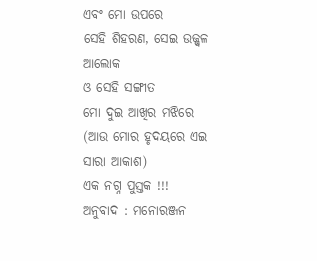ଏବଂ ମୋ ଉପରେ
ସେହି ଶିହରଣ, ସେଇ ଉଜ୍ଜ୍ୱଳ ଆଲୋକ
ଓ ସେହି ସଙ୍ଗୀତ
ମୋ ଦୁଇ ଆଖିର ମଝିରେ
(ଆଉ ମୋର ହୃଦୟରେ ଏଇ ସାରା ଆକାଶ)
ଏକ ନଗ୍ନ ପୁସ୍ତକ !!!
ଅନୁବାଦ : ମନୋରଞ୍ଜନ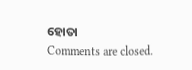ହୋତା
Comments are closed.